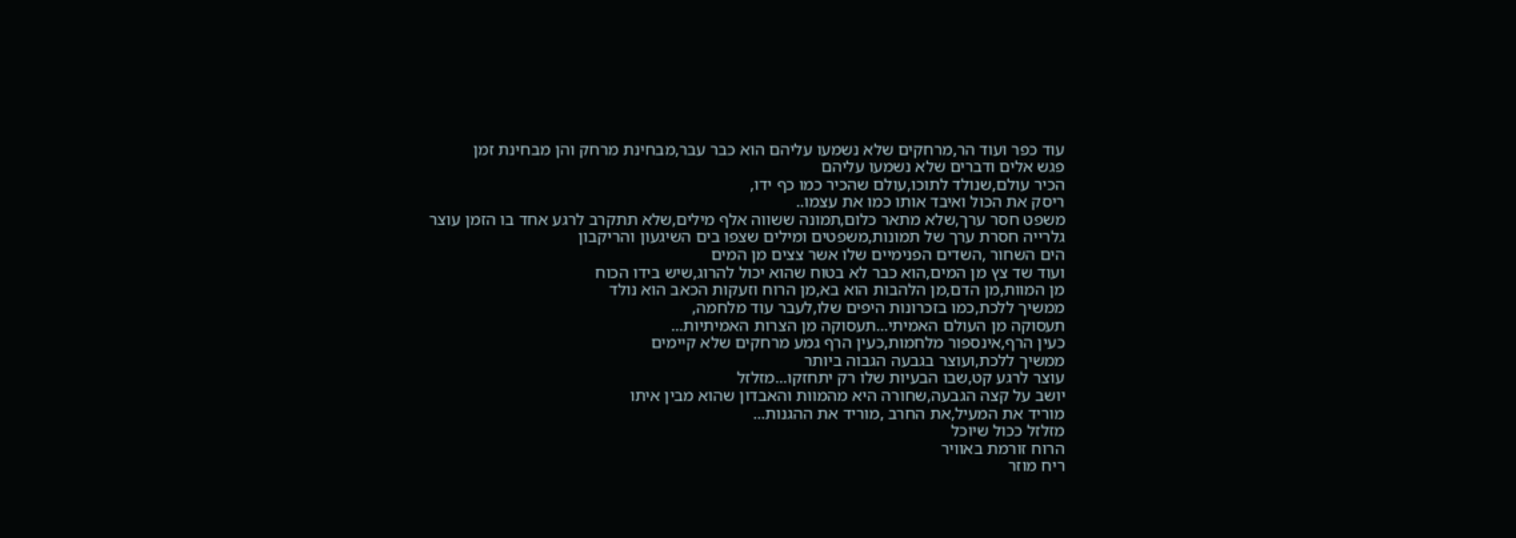עוד כפר ועוד הר,מרחקים שלא נשמעו עליהם הוא כבר עבר,מבחינת מרחק והן מבחינת זמן
פגש אלים ודברים שלא נשמעו עליהם
הכיר עולם,שנולד לתוכו,עולם שהכיר כמו כף ידו,
ריסק את הכול ואיבד אותו כמו את עצמו..
משפט חסר ערך,שלא מתאר כלום,תמונה ששווה אלף מילים,שלא תתקרב לרגע אחד בו הזמן עוצר
גלרייה חסרת ערך של תמונות,משפטים ומילים שצפו בים השיגעון והריקבון
הים השחור ,השדים הפנימיים שלו אשר צצים מן המים
ועוד שד צץ מן המים,הוא כבר לא בטוח שהוא יכול להרוג,שיש בידו הכוח
מן המוות,מן הדם,מן הלהבות הוא בא,מן הרוח וזעקות הכאב הוא נולד
ממשיך ללכת,כמו בזכרונות היפים שלו,לעבר עוד מלחמה,
תעסוקה מן העולם האמיתי...תעסוקה מן הצרות האמיתיות...
כעין הרף,אינספור מלחמות,כעין הרף גמע מרחקים שלא קיימים
ממשיך ללכת,ועוצר בגבעה הגבוה ביותר
עוצר לרגע קט,שבו הבעיות שלו רק יתחזקו...מזלזל
יושב על קצה הגבעה,שחורה היא מהמוות והאבדון שהוא מבין איתו
מוריד את המעיל,את החרב ,מוריד את ההגנות...
מזלזל ככול שיוכל
הרוח זורמת באוויר
ריח מוזר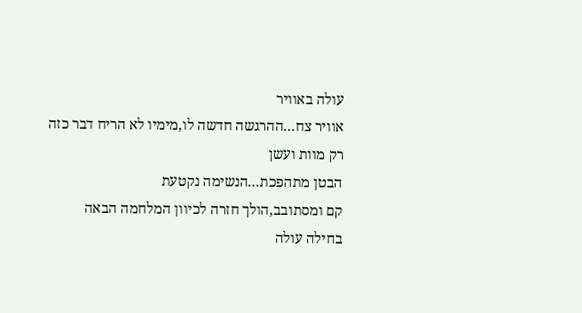עולה באוויר
אוויר צח...ההרגשה חדשה לו,מימיו לא הריח דבר כזה
רק מוות ועשן
הבטן מתהפכת...הנשימה נקטעת
קם ומסתובב,הולך חזרה לכיוון המלחמה הבאה
בחילה עולה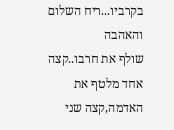בקרביו...ריח השלום והאהבה
שולף את חרבו..קצה אחד מלטף את האדמה,קצה שני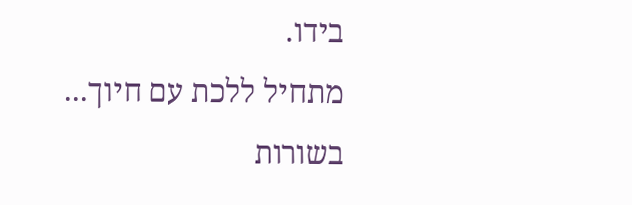בידו.
מתחיל ללכת עם חיוך...
בשורות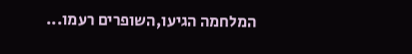המלחמה הגיעו,השופרים רעמו...